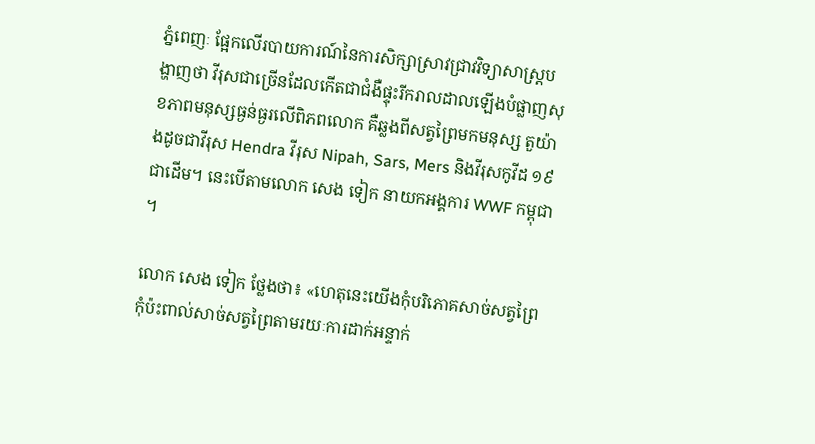ភ្នំពេញៈ ផ្អែកលើរបាយការណ៍នៃការសិក្សាស្រាវជ្រាវវិទ្យាសាស្ត្របង្ហាញថា វីរុសជាច្រើនដែលកើតជាជំងឺផ្ទុះរីករាលដាលឡើងបំផ្លាញសុខភាពមនុស្សធ្ងន់ធ្ងរលើពិភពលោក គឺឆ្លងពីសត្វព្រៃមកមនុស្ស តួយ៉ាងដូចជាវីរុស Hendra វីរុស Nipah, Sars, Mers និងវីរុសកូវីដ ១៩ ជាដើម។ នេះបើតាមលោក សេង ទៀក នាយកអង្គការ WWF កម្ពុជា។

លោក សេង ទៀក ថ្លែងថា៖ «ហេតុនេះយើងកុំបរិភោគសាច់សត្វព្រៃ កុំប៉ះពាល់សាច់សត្វព្រៃតាមរយៈការដាក់អន្ទាក់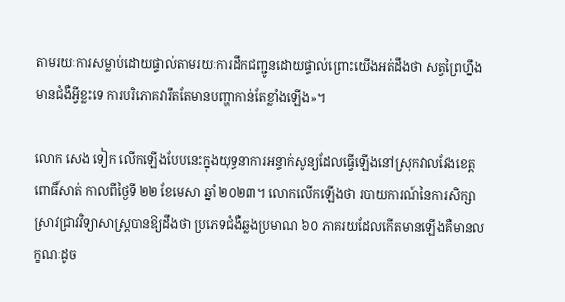តាមរយៈការសម្លាប់ដោយផ្ទាល់តាមរយៈការដឹកជញ្ជូនដោយផ្ទាល់ព្រោះយើងអត់ដឹងថា សត្វព្រៃហ្នឹងមានជំងឺអ្វីខ្លះទេ ការបរិភោគវារឹតតែមានបញ្ហាកាន់តែខ្លាំងឡើង»។

លោក សេង ទៀក លើកឡើងបែបនេះក្នុងយុទ្ធនាការអន្ទាក់សូន្យដែលធ្វើឡើងនៅស្រុកវាលវែងខេត្តពោធិ៍សាត់ កាលពីថ្ងៃទី ២២ ខែមេសា ឆ្នាំ ២០២៣។ លោកលើកឡើងថា របាយការណ៍នៃការសិក្សាស្រាវជ្រាវវិទ្យាសាស្ត្របានឱ្យដឹងថា ប្រភេទជំងឺឆ្លងប្រមាណ ៦០ ភាគរយដែលកើតមានឡើងគឺមានលក្ខណៈដូច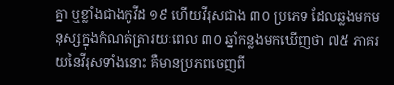គ្នា ឬខ្លាំងជាងកូវីដ ១៩ ហើយវីរុសជាង ៣០ ប្រភេទ ដែលឆ្លងមកមនុស្សក្នុងកំណត់ត្រារយៈពេល ៣០ ឆ្នាំកន្លងមកឃើញថា ៧៥ ភាគរយនៃវីរុសទាំងនោះ គឺមានប្រភពចេញពី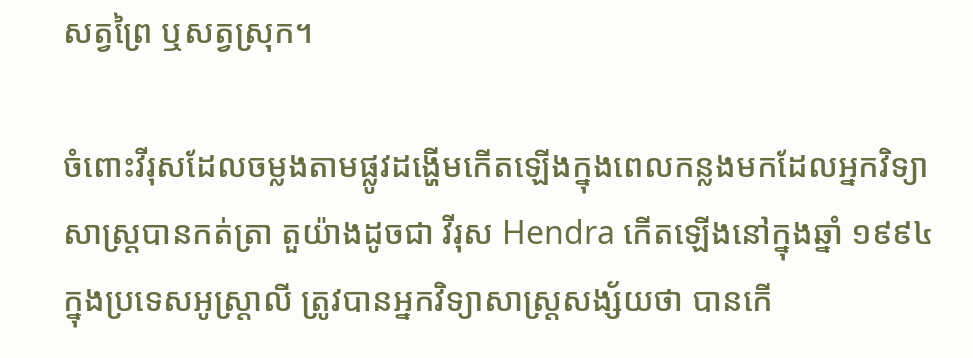សត្វព្រៃ ឬសត្វស្រុក។

ចំពោះវីរុសដែលចម្លងតាមផ្លូវដង្ហើមកើតឡើងក្នុងពេលកន្លងមកដែលអ្នកវិទ្យាសាស្ត្របានកត់ត្រា តួយ៉ាងដូចជា វីរុស Hendra កើតឡើងនៅក្នុងឆ្នាំ ១៩៩៤ ក្នុងប្រទេសអូស្ត្រាលី ត្រូវបានអ្នកវិទ្យាសាស្ត្រសង្ស័យថា បានកើ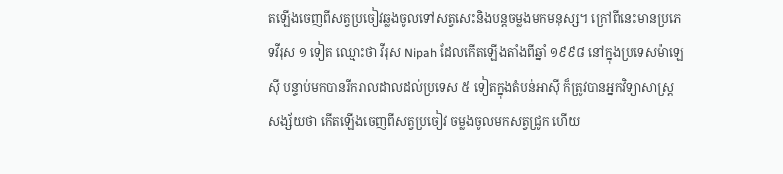តឡើងចេញពីសត្វប្រចៀវឆ្លងចូលទៅសត្វសេះនិងបន្តចម្លងមកមនុស្ស។ ក្រៅពីនេះមានប្រភេទវីរុស ១ ទៀត ឈ្មោះថា វីរុស Nipah ដែលកើតឡើងតាំងពីឆ្នាំ ១៩៩៨ នៅក្នុងប្រទេសម៉ាឡេស៊ី បន្ទាប់មកបានរីករាលដាលដល់ប្រទេស ៥ ទៀតក្នុងតំបន់អាស៊ី ក៏ត្រូវបានអ្នកវិទ្យាសាស្ត្រសង្ស័យថា កើតឡើងចេញពីសត្វប្រចៀវ ចម្លងចូលមកសត្វជ្រូក ហើយ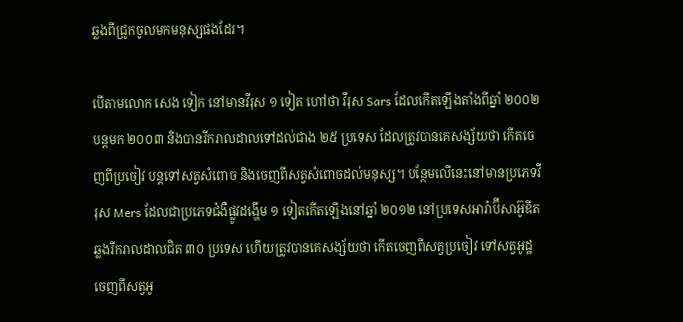ឆ្លងពីជ្រូកចូលមកមនុស្សផងដែរ។

បើតាមលោក សេង ទៀក នៅមានវីរុស ១ ទៀត ហៅថា វីរុស Sars ដែលកើតឡើងតាំងពីឆ្នាំ ២០០២ បន្តមក ២០០៣ និងបានរីករាលដាលទៅដល់ជាង ២៥ ប្រទេស ដែលត្រូវបានគេសង្ស័យថា កើតចេញពីប្រចៀវ បន្តទៅសត្វសំពោច និងចេញពីសត្វសំពោចដល់មនុស្ស។ បន្ថែមលើនេះនៅមានប្រភេទវីរុស Mers ដែលជាប្រភេទជំងឺផ្លូវដង្ហើម ១ ទៀតកើតឡើងនៅឆ្នាំ ២០១២ នៅប្រទេសអារ៉ាប៊ីសាអ៊ូឌីត ឆ្លងរីករាលដាលជិត ៣០ ប្រទេស ហើយត្រូវបានគេសង្ស័យថា កើតចេញពីសត្វប្រចៀវ ទៅសត្វអូដ្ឋ ចេញពីសត្វអូ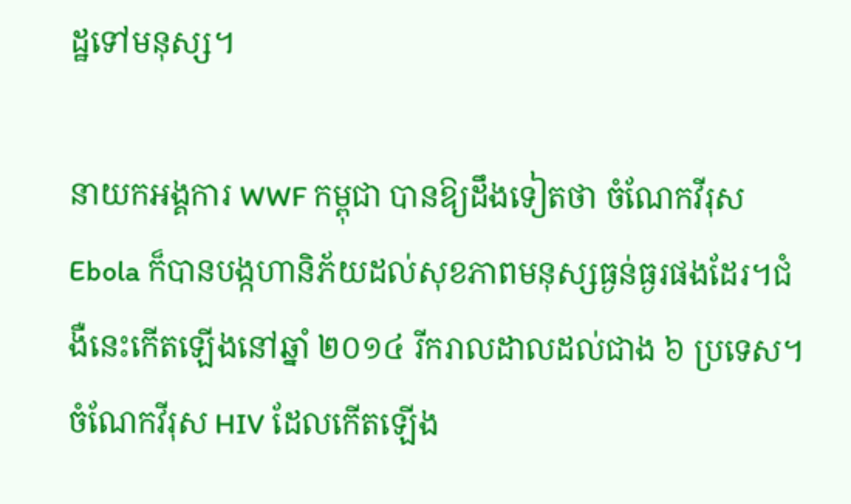ដ្ឋទៅមនុស្ស។

នាយកអង្គការ WWF កម្ពុជា បានឱ្យដឹងទៀតថា ចំណែកវីរុស Ebola ក៏បានបង្កហានិភ័យដល់សុខភាពមនុស្សធ្ងន់ធ្ងរផងដែរ។ជំងឺនេះកើតឡើងនៅឆ្នាំ ២០១៤ រីករាលដាលដល់ជាង ៦ ប្រទេស។ ចំណែកវីរុស HIV ដែលកើតឡើង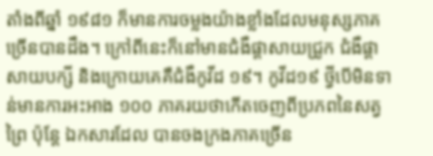តាំងពីឆ្នាំ ១៩៨១ ក៏មានការចម្លងយ៉ាងខ្លាំងដែលមនុស្សភាគច្រើនបានដឹង។ ក្រៅពីនេះក៏នៅមានជំងឺផ្តាសាយជ្រូក ជំងឺផ្តាសាយបក្សី និងក្រោយគេគឺជំងឺកូវីដ ១៩។ កូវីដ១៩ ថ្វីបើមិនទាន់មានការអះអាង ១០០ ភាគរយថាកើតចេញពីប្រភពនៃសត្វព្រៃ ប៉ុន្តែ ឯកសារដែល បានចងក្រងភាគច្រើន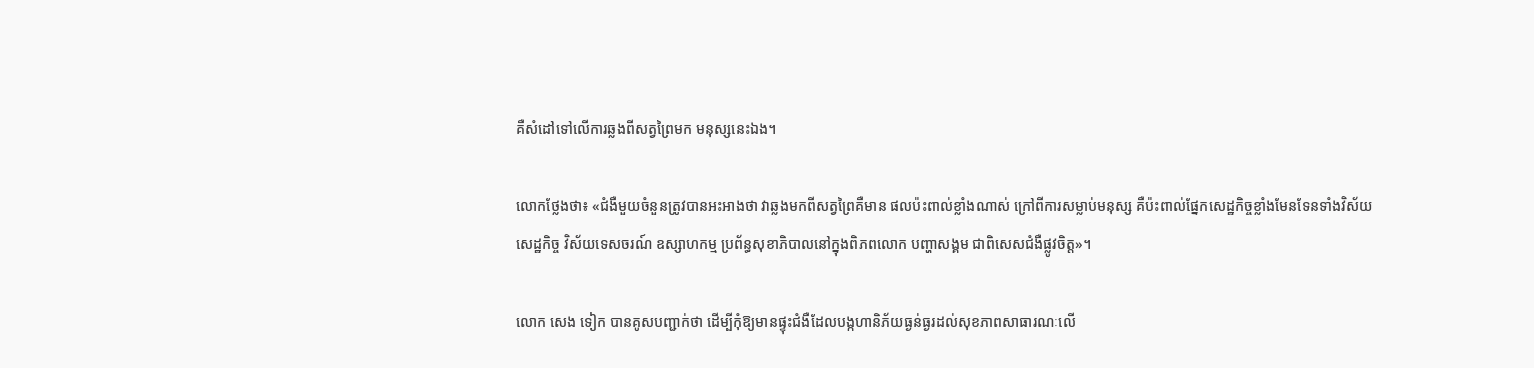គឺសំដៅទៅលើការឆ្លងពីសត្វព្រៃមក មនុស្សនេះឯង។

លោកថ្លែងថា៖ «ជំងឺមួយចំនួនត្រូវបានអះអាងថា វាឆ្លងមកពីសត្វព្រៃគឺមាន ផលប៉ះពាល់ខ្លាំងណាស់ ក្រៅពីការសម្លាប់មនុស្ស គឺប៉ះពាល់ផ្នែកសេដ្ឋកិច្ចខ្លាំងមែនទែនទាំងវិស័យសេដ្ឋកិច្ច វិស័យទេសចរណ៍ ឧស្សាហកម្ម ប្រព័ន្ធសុខាភិបាលនៅក្នុងពិភពលោក បញ្ហាសង្គម ជាពិសេសជំងឺផ្លូវចិត្ត»។

លោក សេង ទៀក បានគូសបញ្ជាក់ថា ដើម្បីកុំឱ្យមានផ្ទុះជំងឺដែលបង្កហានិភ័យធ្ងន់ធ្ងរដល់សុខភាពសាធារណៈលើ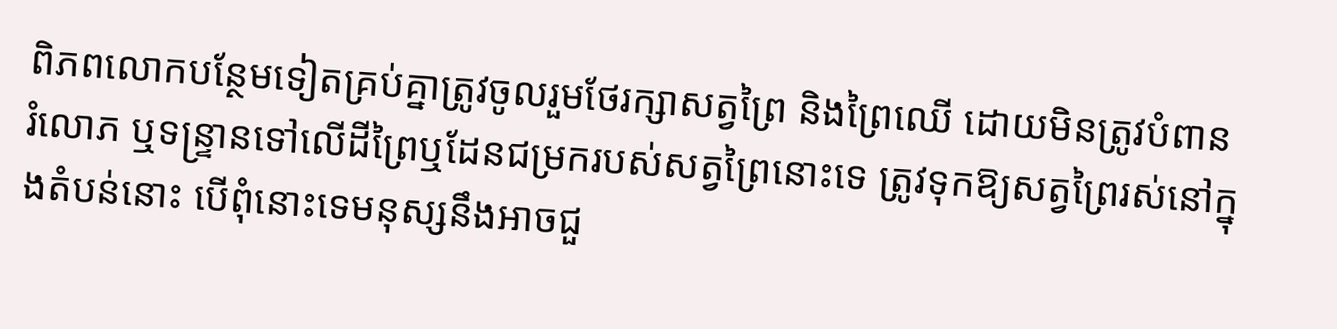ពិភពលោកបន្ថែមទៀតគ្រប់គ្នាត្រូវចូលរួមថែរក្សាសត្វព្រៃ និងព្រៃឈើ ដោយមិនត្រូវបំពាន រំលោភ ឬទន្ទ្រានទៅលើដីព្រៃឬដែនជម្រករបស់សត្វព្រៃនោះទេ ត្រូវទុកឱ្យសត្វព្រៃរស់នៅក្នុងតំបន់នោះ បើពុំនោះទេមនុស្សនឹងអាចជួ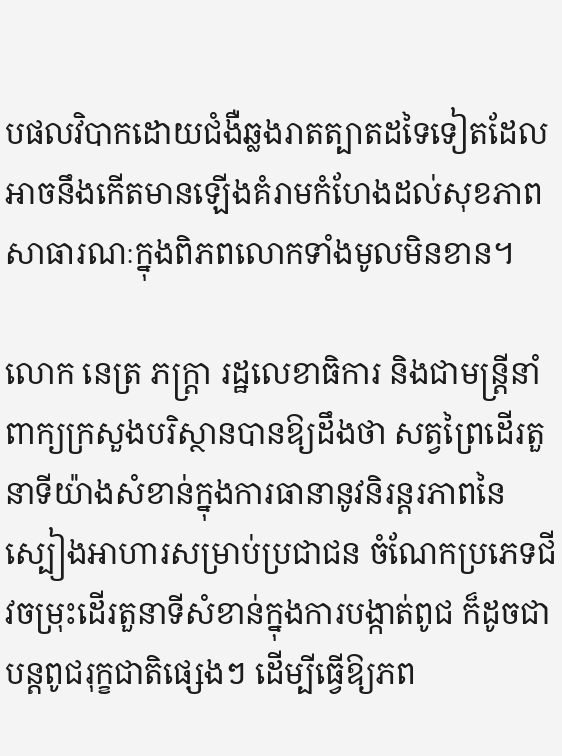បផលវិបាកដោយជំងឺឆ្លងរាតត្បាតដទៃទៀតដែលអាចនឹងកើតមានឡើងគំរាមកំហែងដល់សុខភាពសាធារណៈក្នុងពិភពលោកទាំងមូលមិនខាន។

លោក នេត្រ ភក្ត្រា រដ្ឋលេខាធិការ និងជាមន្ត្រីនាំពាក្យក្រសួងបរិស្ថានបានឱ្យដឹងថា សត្វព្រៃដើរតួនាទីយ៉ាងសំខាន់ក្នុងការធានានូវនិរន្តរភាពនៃស្បៀងអាហារសម្រាប់ប្រជាជន ចំណែកប្រភេទជីវចម្រុះដើរតួនាទីសំខាន់ក្នុងការបង្កាត់ពូជ ក៏ដូចជាបន្តពូជរុក្ខជាតិផ្សេងៗ ដើម្បីធ្វើឱ្យភព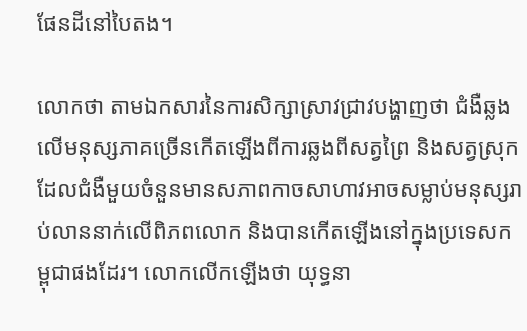ផែនដីនៅបៃតង។

លោកថា តាមឯកសារនៃការសិក្សាស្រាវជ្រាវបង្ហាញថា ជំងឺឆ្លងលើមនុស្សភាគច្រើនកើតឡើងពីការឆ្លងពីសត្វព្រៃ និងសត្វស្រុកដែលជំងឺមួយចំនួនមានសភាពកាចសាហាវអាចសម្លាប់មនុស្សរាប់លាននាក់លើពិភពលោក និងបានកើតឡើងនៅក្នុងប្រទេសកម្ពុជាផងដែរ។ លោកលើកឡើងថា យុទ្ធនា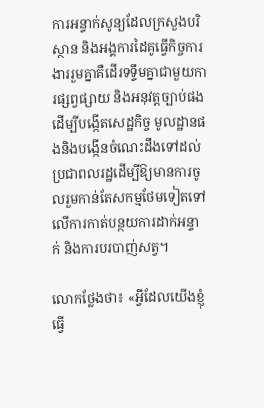ការអន្ទាក់សូន្យដែលក្រសួងបរិស្ថាន និងអង្គការដៃគូធ្វើកិច្ចការងាររួមគ្នាគឺដើរទទ្ទឹមគ្នាជាមួយការផ្សព្វផ្សាយ និងអនុវត្តច្បាប់ផង ដើម្បីបង្កើតសេដ្ឋកិច្ច មូលដ្ឋានផងនិងបង្កើនចំណេះដឹងទៅដល់ប្រជាពលរដ្ឋដើម្បីឱ្យមានការចូលរួមកាន់តែសកម្មថែមទៀតទៅលើការកាត់បន្ថយការដាក់អន្ទាក់ និងការបរបាញ់សត្វ។

លោកថ្លែងថា៖ «អ្វីដែលយើងខ្ញុំធ្វើ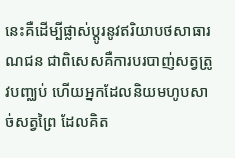នេះគឺដើម្បីផ្លាស់ប្តូរនូវឥរិយាបថសាធារណជន ជាពិសេសគឺការបរបាញ់សត្វត្រូវបញ្ឈប់ ហើយអ្នកដែលនិយមហូបសាច់សត្វព្រៃ ដែលគិត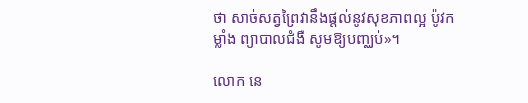ថា សាច់សត្វព្រៃវានឹងផ្តល់នូវសុខភាពល្អ ប៉ូវកម្លាំង ព្យាបាលជំងឺ សូមឱ្យបញ្ឈប់»។

លោក នេ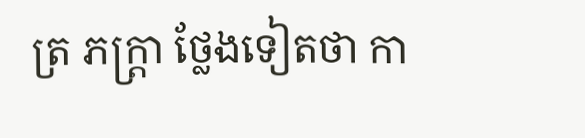ត្រ ភក្ត្រា ថ្លែងទៀតថា កា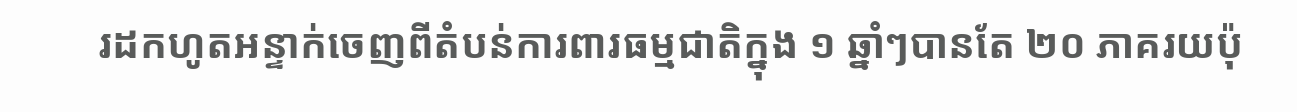រដកហូតអន្ទាក់ចេញពីតំបន់ការពារធម្មជាតិក្នុង ១ ឆ្នាំៗបានតែ ២០ ភាគរយប៉ុ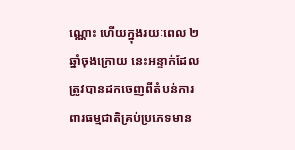ណ្ណោះ ហើយក្នុងរយៈពេល ២ ឆ្នាំចុងក្រោយ នេះអន្ទាក់ដែលត្រូវបានដកចេញពីតំបន់ការពារធម្មជាតិគ្រប់ប្រភេទមាន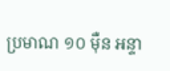ប្រមាណ ១០ ម៉ឺន អន្ទា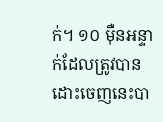ក់។ ១០ ម៉ឺនអន្ទាក់ដែលត្រូវបានដោះចេញនេះបា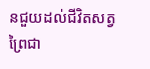នជួយដល់ជីវិតសត្វព្រៃជា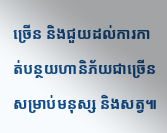ច្រើន និងជួយដល់ការកាត់បន្ថយហានិភ័យជាច្រើនសម្រាប់មនុស្ស និងសត្វ៕